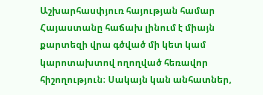Աշխարհասփյուռ հայության համար Հայաստանը հաճախ լինում է միայն քարտեզի վրա գծված մի կետ կամ կարոտախտով ողողված հեռավոր հիշողություն։ Սակայն կան անհատներ,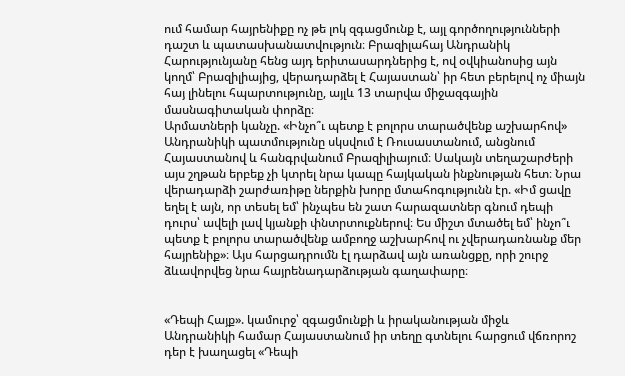ում համար հայրենիքը ոչ թե լոկ զգացմունք է, այլ գործողությունների դաշտ և պատասխանատվություն։ Բրազիլահայ Անդրանիկ Հարությունյանը հենց այդ երիտասարդներից է, ով օվկիանոսից այն կողմ՝ Բրազիլիայից, վերադարձել է Հայաստան՝ իր հետ բերելով ոչ միայն հայ լինելու հպարտությունը, այլև 13 տարվա միջազգային մասնագիտական փորձը։
Արմատների կանչը. «Ինչո՞ւ պետք է բոլորս տարածվենք աշխարհով»
Անդրանիկի պատմությունը սկսվում է Ռուսաստանում, անցնում Հայաստանով և հանգրվանում Բրազիլիայում։ Սակայն տեղաշարժերի այս շղթան երբեք չի կտրել նրա կապը հայկական ինքնության հետ։ Նրա վերադարձի շարժառիթը ներքին խորը մտահոգությունն էր. «Իմ ցավը եղել է այն, որ տեսել եմ՝ ինչպես են շատ հարազատներ գնում դեպի դուրս՝ ավելի լավ կյանքի փնտրտուքներով։ Ես միշտ մտածել եմ՝ ինչո՞ւ պետք է բոլորս տարածվենք ամբողջ աշխարհով ու չվերադառնանք մեր հայրենիք»։ Այս հարցադրումն էլ դարձավ այն առանցքը, որի շուրջ ձևավորվեց նրա հայրենադարձության գաղափարը։


«Դեպի Հայք». կամուրջ՝ զգացմունքի և իրականության միջև
Անդրանիկի համար Հայաստանում իր տեղը գտնելու հարցում վճռորոշ դեր է խաղացել «Դեպի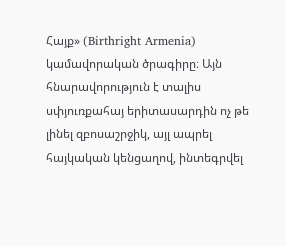Հայք» (Birthright Armenia) կամավորական ծրագիրը։ Այն հնարավորություն է տալիս սփյուռքահայ երիտասարդին ոչ թե լինել զբոսաշրջիկ, այլ ապրել հայկական կենցաղով, ինտեգրվել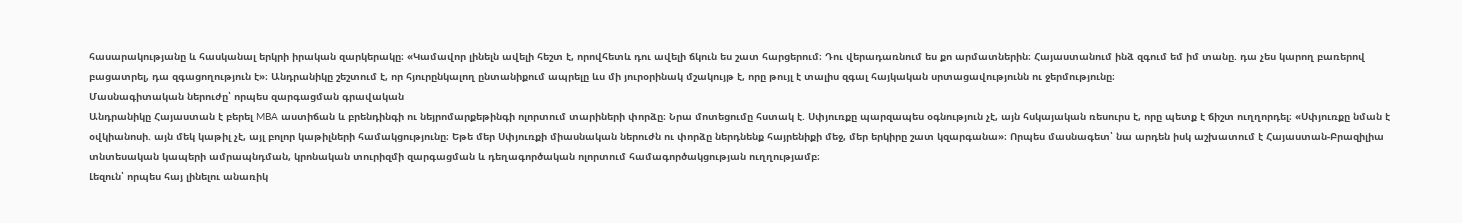հասարակությանը և հասկանալ երկրի իրական զարկերակը։ «Կամավոր լինելն ավելի հեշտ է, որովհետև դու ավելի ճկուն ես շատ հարցերում։ Դու վերադառնում ես քո արմատներին։ Հայաստանում ինձ զգում եմ իմ տանը. դա չես կարող բառերով բացատրել, դա զգացողություն է»։ Անդրանիկը շեշտում է, որ հյուրընկալող ընտանիքում ապրելը ևս մի յուրօրինակ մշակույթ է, որը թույլ է տալիս զգալ հայկական սրտացավությունն ու ջերմությունը։
Մասնագիտական ներուժը՝ որպես զարգացման գրավական
Անդրանիկը Հայաստան է բերել MBA աստիճան և բրենդինգի ու նեյրոմարքեթինգի ոլորտում տարիների փորձը։ Նրա մոտեցումը հստակ է. Սփյուռքը պարզապես օգնություն չէ, այն հսկայական ռեսուրս է, որը պետք է ճիշտ ուղղորդել։ «Սփյուռքը նման է օվկիանոսի. այն մեկ կաթիլ չէ, այլ բոլոր կաթիլների համակցությունը։ Եթե մեր Սփյուռքի միասնական ներուժն ու փորձը ներդնենք հայրենիքի մեջ, մեր երկիրը շատ կզարգանա»։ Որպես մասնագետ՝ նա արդեն իսկ աշխատում է Հայաստան-Բրազիլիա տնտեսական կապերի ամրապնդման, կրոնական տուրիզմի զարգացման և դեղագործական ոլորտում համագործակցության ուղղությամբ։
Լեզուն՝ որպես հայ լինելու անառիկ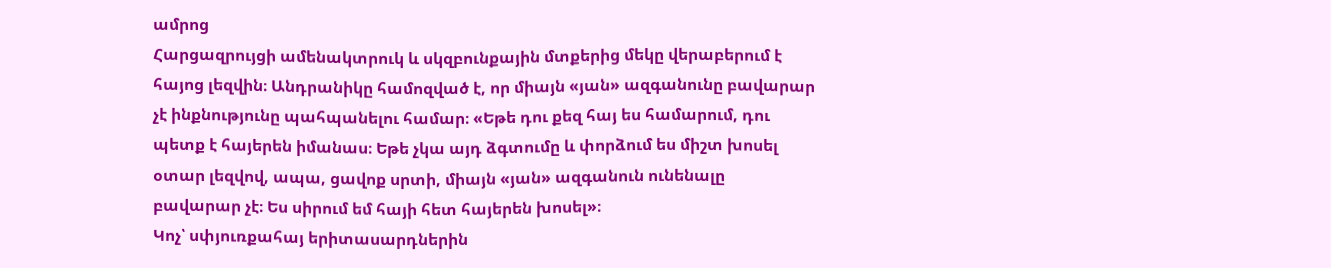ամրոց
Հարցազրույցի ամենակտրուկ և սկզբունքային մտքերից մեկը վերաբերում է հայոց լեզվին։ Անդրանիկը համոզված է, որ միայն «յան» ազգանունը բավարար չէ ինքնությունը պահպանելու համար։ «Եթե դու քեզ հայ ես համարում, դու պետք է հայերեն իմանաս։ Եթե չկա այդ ձգտումը և փորձում ես միշտ խոսել օտար լեզվով, ապա, ցավոք սրտի, միայն «յան» ազգանուն ունենալը բավարար չէ։ Ես սիրում եմ հայի հետ հայերեն խոսել»։
Կոչ՝ սփյուռքահայ երիտասարդներին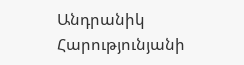Անդրանիկ Հարությունյանի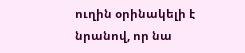ուղին օրինակելի է նրանով, որ նա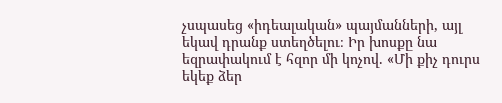չսպասեց «իդեալական» պայմանների, այլ եկավ դրանք ստեղծելու։ Իր խոսքը նա եզրափակում է հզոր մի կոչով. «Մի քիչ դուրս եկեք ձեր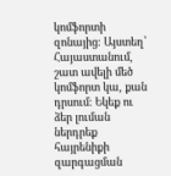կոմֆորտի զոնայից։ Այստեղ՝ Հայաստանում, շատ ավելի մեծ կոմֆորտ կա, քան դրսում։ Եկեք ու ձեր լուման ներդրեք հայրենիքի զարգացման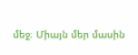մեջ։ Միայն մեր մասին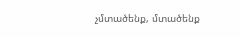չմտածենք, մտածենք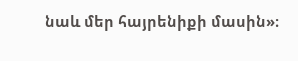նաև մեր հայրենիքի մասին»։